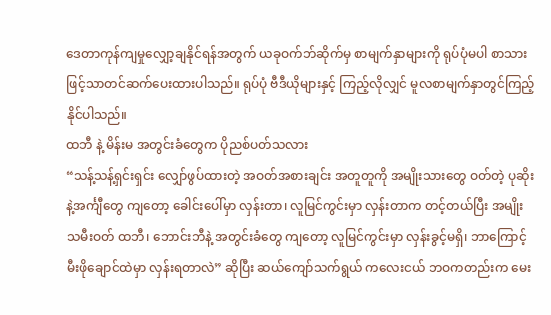ဒေတာကုန်ကျမှုလျှော့ချနိုင်ရန်အတွက် ယခုဝက်ဘ်ဆိုက်မှ စာမျက်နှာများကို ရုပ်ပုံမပါ စာသားဖြင့်သာတင်ဆက်ပေးထားပါသည်။ ရုပ်ပုံ ဗီဒီယိုများနှင့် ကြည့်လိုလျှင် မူလစာမျက်နှာတွင်ကြည့်နိုင်ပါသည်။
ထဘီ နဲ့ မိန်းမ အတွင်းခံတွေက ပိုညစ်ပတ်သလား
“သန့်သန့်ရှင်းရှင်း လျှော်ဖွပ်ထားတဲ့ အဝတ်အစားချင်း အတူတူကို အမျိုးသားတွေ ဝတ်တဲ့ ပုဆိုးနဲ့အင်္ကျီတွေ ကျတော့ ခေါင်းပေါ်မှာ လှန်းတာ၊ လူမြင်ကွင်းမှာ လှန်းတာက တင့်တယ်ပြီး အမျိုးသမီးဝတ် ထဘီ၊ ဘောင်းဘီနဲ့ အတွင်းခံတွေ ကျတော့ လူမြင်ကွင်းမှာ လှန်းခွင့်မရှိ၊ ဘာကြောင့် မီးဖိုချောင်ထဲမှာ လှန်းရတာလဲ” ဆိုပြီး ဆယ်ကျော်သက်ရွယ် ကလေးငယ် ဘဝကတည်းက မေး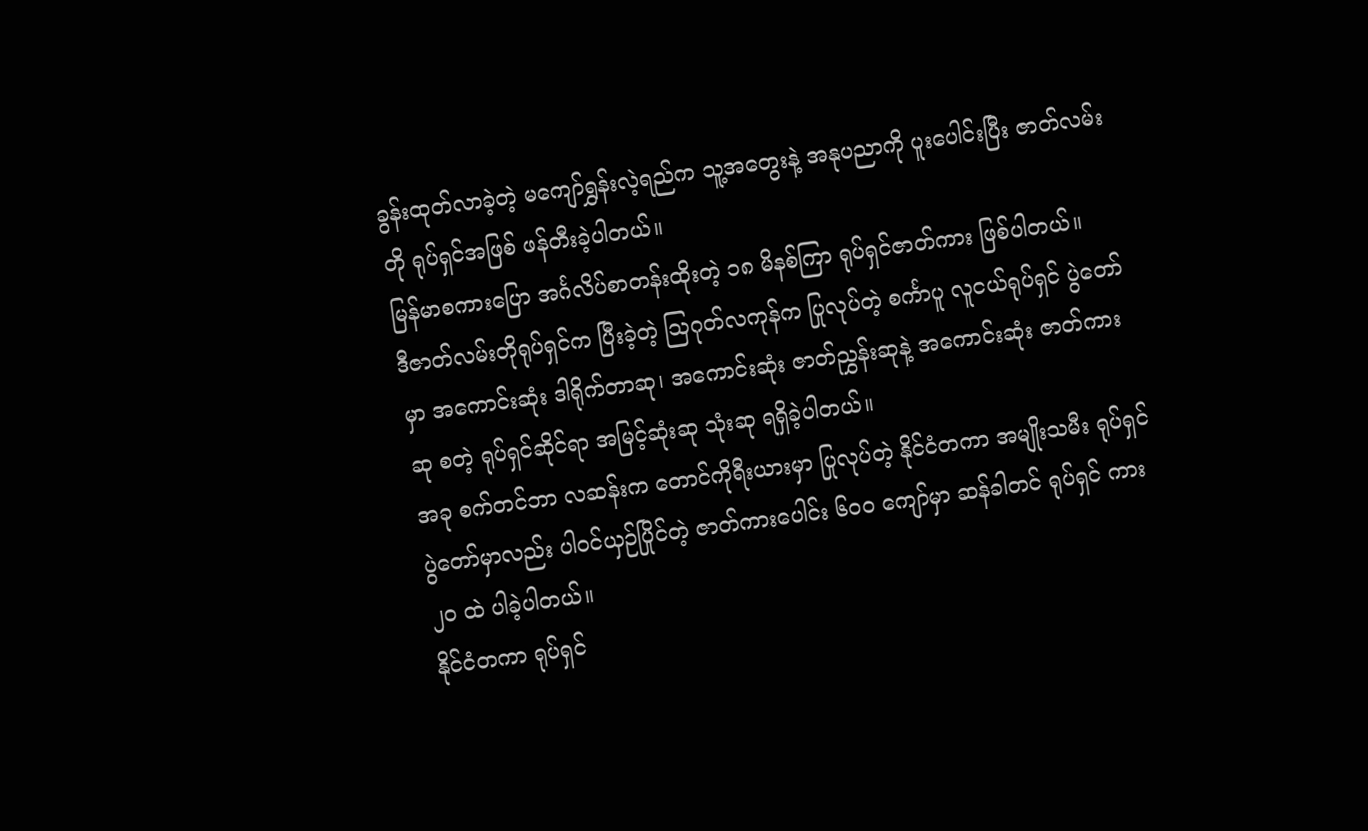ခွန်းထုတ်လာခဲ့တဲ့ မကျော်ရွှန်းလဲ့ရည်က သူ့အတွေးနဲ့ အနုပညာကို ပူးပေါင်းပြီး ဇာတ်လမ်းတို ရုပ်ရှင်အဖြစ် ဖန်တီးခဲ့ပါတယ်။
မြန်မာစကားပြော အင်္ဂလိပ်စာတန်းထိုးတဲ့ ၁၈ မိနစ်ကြာ ရုပ်ရှင်ဇာတ်ကား ဖြစ်ပါတယ်။
ဒီဇာတ်လမ်းတိုရုပ်ရှင်က ပြီးခဲ့တဲ့ သြဂုတ်လကုန်က ပြုလုပ်တဲ့ စင်္ကာပူ လူငယ်ရုပ်ရှင် ပွဲတော်မှာ အကောင်းဆုံး ဒါရိုက်တာဆု၊ အကောင်းဆုံး ဇာတ်ညွှန်းဆုနဲ့ အကောင်းဆုံး ဇာတ်ကားဆု စတဲ့ ရုပ်ရှင်ဆိုင်ရာ အမြင့်ဆုံးဆု သုံးဆု ရရှိခဲ့ပါတယ်။
အခု စက်တင်ဘာ လဆန်းက တောင်ကိုရီးယားမှာ ပြုလုပ်တဲ့ နိုင်ငံတကာ အမျိုးသမီး ရုပ်ရှင်ပွဲတော်မှာလည်း ပါဝင်ယှဉ်ပြိုင်တဲ့ ဇာတ်ကားပေါင်း ၆၀၀ ကျော်မှာ ဆန်ခါတင် ရုပ်ရှင် ကား ၂၀ ထဲ ပါခဲ့ပါတယ်။
နိုင်ငံတကာ ရုပ်ရှင်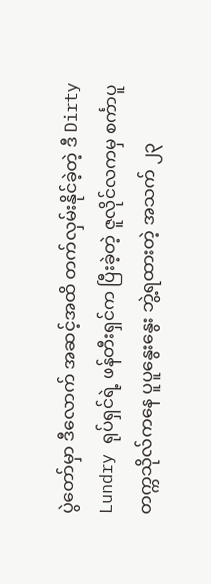ပွဲတော်မှာ ဒီလောက် အဆင့်အထိ တက်လှမ်းနိုင်ခဲ့တဲ့ ဒီ Dirty Lundry ရုပ်ရှင်ရဲ့ ဖန်တီးရှင်က ပြီးခဲ့တဲ့ ဇူလိုင်လကမှ စင်္ကာပူ တက္ကသိုလ်ကနေ ပူပူနွေးနွေး ဘွဲ့ရထားတဲ့ အသက် ၂၃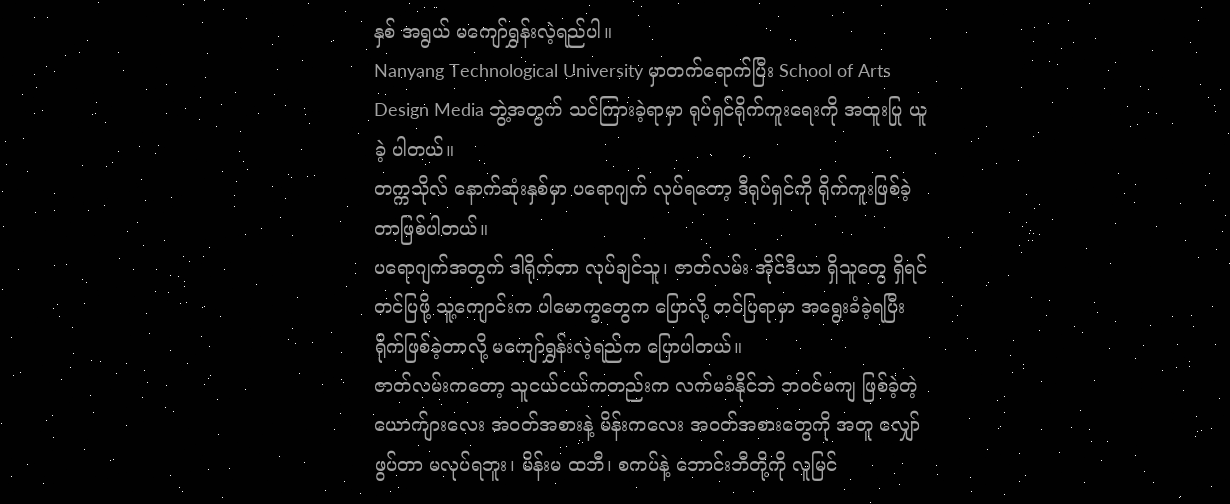နှစ် အရွယ် မကျော်ရွှန်းလဲ့ရည်ပါ။
Nanyang Technological University မှာတက်ရောက်ပြီး School of Arts Design Media ဘွဲ့အတွက် သင်ကြားခဲ့ရာမှာ ရုပ်ရှင်ရိုက်ကူးရေးကို အထူးပြု ယူခဲ့ ပါတယ်။
တက္ကသိုလ် နောက်ဆုံးနှစ်မှာ ပရောဂျက် လုပ်ရတော့ ဒီရုပ်ရှင်ကို ရိုက်ကူးဖြစ်ခဲ့တာဖြစ်ပါတယ်။
ပရောဂျက်အတွက် ဒါရိုက်တာ လုပ်ချင်သူ၊ ဇာတ်လမ်း အိုင်ဒီယာ ရှိသူတွေ ရှိရင် တင်ပြဖို့ သူ့ကျောင်းက ပါမောက္ခတွေက ပြောလို့ တင်ပြရာမှာ အရွေးခံခဲ့ရပြီး ရိုက်ဖြစ်ခဲ့တာလို့ မကျော်ရွှန်းလဲ့ရည်က ပြောပါတယ်။
ဇာတ်လမ်းကတော့ သူငယ်ငယ်ကတည်းက လက်မခံနိုင်ဘဲ ဘဝင်မကျ ဖြစ်ခဲ့တဲ့ ယောက်ျားလေး အဝတ်အစားနဲ့ မိန်းကလေး အဝတ်အစားတွေကို အတူ လျှော်ဖွပ်တာ မလုပ်ရဘူး၊ မိန်းမ ထဘီ၊ စကပ်နဲ့ ဘောင်းဘီတို့ကို လူမြင်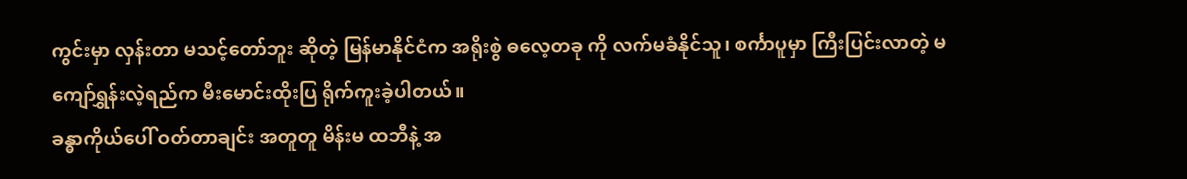ကွင်းမှာ လှန်းတာ မသင့်တော်ဘူး ဆိုတဲ့ မြန်မာနိုင်ငံက အရိုးစွဲ ဓလေ့တခု ကို လက်မခံနိုင်သူ၊ စင်္ကာပူမှာ ကြီးပြင်းလာတဲ့ မကျော်ရွှန်းလဲ့ရည်က မီးမောင်းထိုးပြ ရိုက်ကူးခဲ့ပါတယ်။
ခန္ဓာကိုယ်ပေါ် ဝတ်တာချင်း အတူတူ မိန်းမ ထဘီနဲ့ အ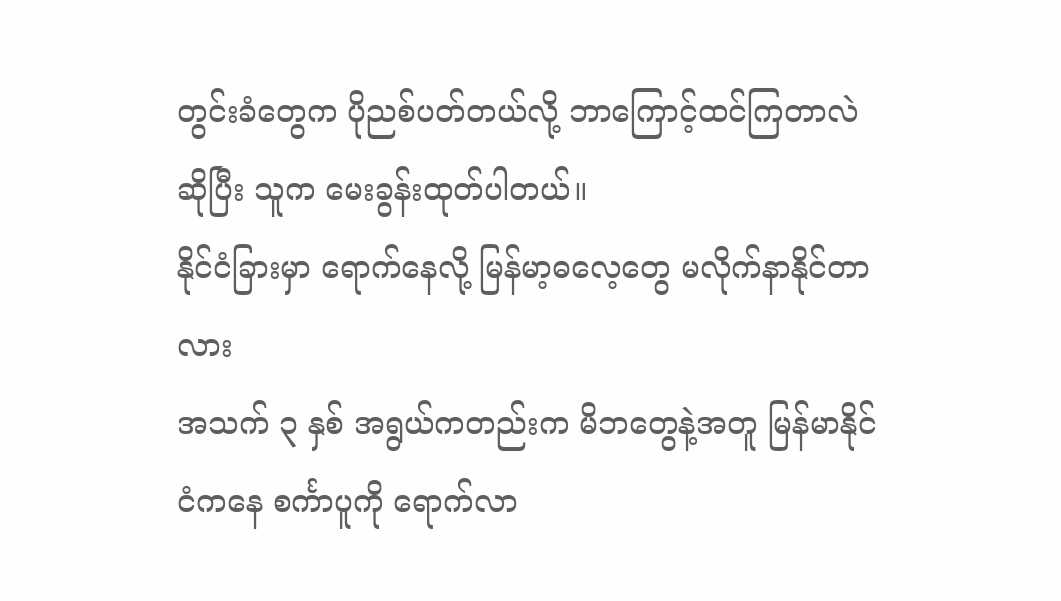တွင်းခံတွေက ပိုညစ်ပတ်တယ်လို့ ဘာကြောင့်ထင်ကြတာလဲ ဆိုပြီး သူက မေးခွန်းထုတ်ပါတယ်။
နိုင်ငံခြားမှာ ရောက်နေလို့ မြန်မာ့ဓလေ့တွေ မလိုက်နာနိုင်တာလား
အသက် ၃ နှစ် အရွယ်ကတည်းက မိဘတွေနဲ့အတူ မြန်မာနိုင်ငံကနေ စင်္ကာပူကို ရောက်လာ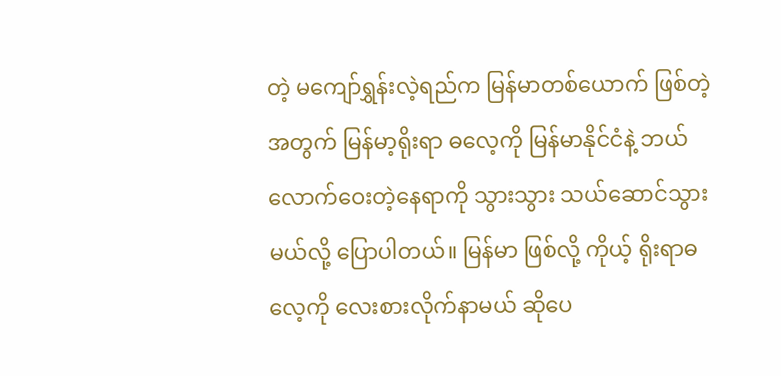တဲ့ မကျော်ရွှန်းလဲ့ရည်က မြန်မာတစ်ယောက် ဖြစ်တဲ့ အတွက် မြန်မာ့ရိုးရာ ဓလေ့ကို မြန်မာနိုင်ငံနဲ့ ဘယ်လောက်ဝေးတဲ့နေရာကို သွားသွား သယ်ဆောင်သွားမယ်လို့ ပြောပါတယ်။ မြန်မာ ဖြစ်လို့ ကိုယ့် ရိုးရာဓလေ့ကို လေးစားလိုက်နာမယ် ဆိုပေ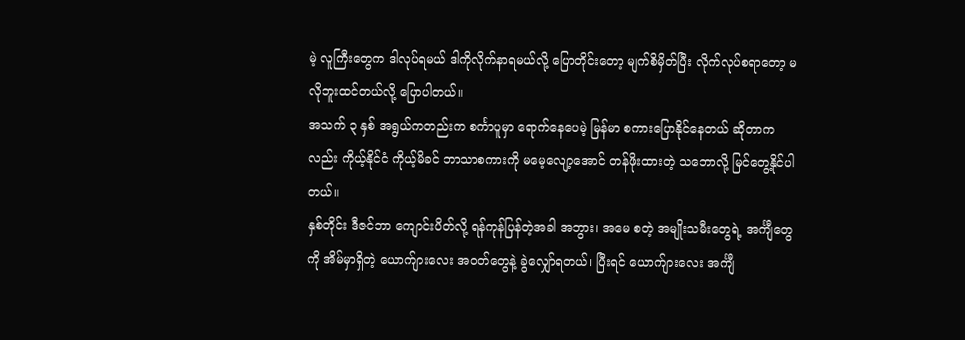မဲ့ လူကြီးတွေက ဒါလုပ်ရမယ် ဒါကိုလိုက်နာရမယ်လို့ ပြောတိုင်းတော့ မျက်စိမှိတ်ပြီး လိုက်လုပ်စရာတော့ မလိုဘူးထင်တယ်လို့ ပြောပါတယ်။
အသက် ၃ နှစ် အရွယ်ကတည်းက စင်္ကာပူမှာ ရောက်နေပေမဲ့ မြန်မာ စကားပြောနိုင်နေတယ် ဆိုတာကလည်း ကိုယ့်နိုင်ငံ ကိုယ့်မိခင် ဘာသာစကားကို မမေ့လျော့အောင် တန်ဖိုးထားတဲ့ သဘောလို့ မြင်တွေ့နိုင်ပါတယ်။
နှစ်တိုင်း ဒီဇင်ဘာ ကျောင်းပိတ်လို့ ရန်ကုန်ပြန်တဲ့အခါ အဘွား၊ အမေ စတဲ့ အမျိုးသမီးတွေရဲ့ အင်္ကျီတွေကို အိမ်မှာရှိတဲ့ ယောက်ျားလေး အဝတ်တွေနဲ့ ခွဲလျှော်ရတယ်၊ ပြီးရင် ယောက်ျားလေး အင်္ကျီ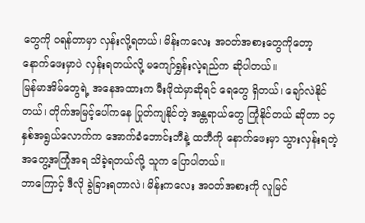တွေကို ဝရန်တာမှာ လှန်းလို့ရတယ်၊ မိန်းကလေး အဝတ်အစားတွေကိုတော့ နောက်ဖေးမှာပဲ လှန်းရတယ်လို့ မကျော်ရွှန်းလဲ့ရည်က ဆိုပါတယ်။
မြန်မာအိမ်တွေရဲ့ အနေအထားက မီးဖိုထဲမှာဆိုရင် ရေတွေ ရှိတယ်၊ ချော်လဲနိုင်တယ်၊ တိုက်အမြင့်ပေါ်ကနေ ပြုတ်ကျနိုင်တဲ့ အန္တရာယ်တွေ ကြုံနိုင်တယ် ဆိုတာ ၁၄ နှစ်အရွယ်လောက်က အောက်ခံဘောင်းဘီနဲ့ ထဘီကို နောက်ဖေးမှာ သွားလှန်းရတဲ့ အတွေ့အကြုံအရ သိခဲ့ရတယ်လို့ သူက ပြောပါတယ်။
ဘာကြောင့် ဒီလို ခွဲခြားရတာလဲ၊ မိန်းကလေး အဝတ်အစားကို လူမြင်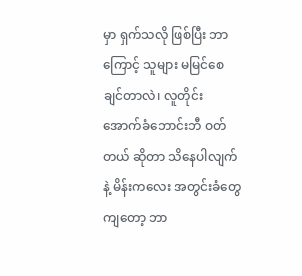မှာ ရှက်သလို ဖြစ်ပြီး ဘာကြောင့် သူများ မမြင်စေချင်တာလဲ၊ လူတိုင်း အောက်ခံဘောင်းဘီ ဝတ်တယ် ဆိုတာ သိနေပါလျက်နဲ့ မိန်းကလေး အတွင်းခံတွေ ကျတော့ ဘာ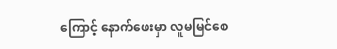ကြောင့် နောက်ဖေးမှာ လူမမြင်စေ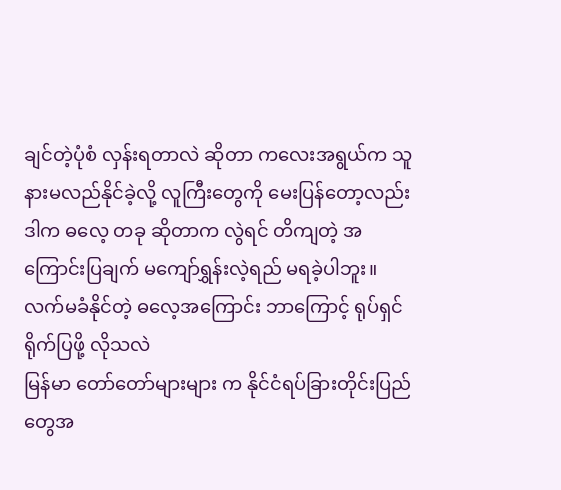ချင်တဲ့ပုံစံ လှန်းရတာလဲ ဆိုတာ ကလေးအရွယ်က သူ နားမလည်နိုင်ခဲ့လို့ လူကြီးတွေကို မေးပြန်တော့လည်း ဒါက ဓလေ့ တခု ဆိုတာက လွဲရင် တိကျတဲ့ အကြောင်းပြချက် မကျော်ရွှန်းလဲ့ရည် မရခဲ့ပါဘူး။
လက်မခံနိုင်တဲ့ ဓလေ့အကြောင်း ဘာကြောင့် ရုပ်ရှင်ရိုက်ပြဖို့ လိုသလဲ
မြန်မာ တော်တော်များများ က နိုင်ငံရပ်ခြားတိုင်းပြည်တွေအ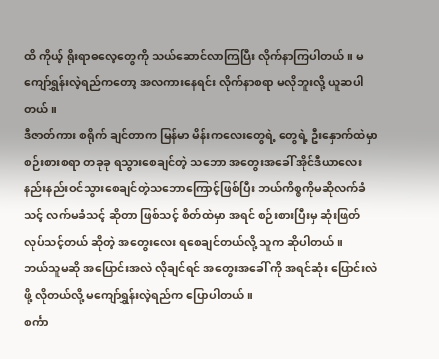ထိ ကိုယ့် ရိုးရာဓလေ့တွေကို သယ်ဆောင်လာကြပြီး လိုက်နာကြပါတယ်။ မကျော်ရွှန်းလဲ့ရည်ကတော့ အလကားနေရင်း လိုက်နာစရာ မလိုဘူးလို့ ယူဆပါတယ်။
ဒီဇာတ်ကား စရိုက် ချင်တာက မြန်မာ မိန်းကလေးတွေရဲ့ တွေရဲ့ ဦးနှောက်ထဲမှာ စဉ်းစားစရာ တခုခု ရသွားစေချင်တဲ့ သဘော အတွေးအခေါ် အိုင်ဒီယာလေး နည်းနည်းဝင်သွားစေချင်တဲ့သဘောကြောင့်ဖြစ်ပြီး ဘယ်ကိစ္စကိုမဆိုလက်ခံသင့် လက်မခံသင့် ဆိုတာ ဖြစ်သင့် စိတ်ထဲမှာ အရင် စဉ်းစားပြီးမှ ဆုံးဖြတ်လုပ်သင့်တယ် ဆိုတဲ့ အတွေးလေး ရစေချင်တယ်လို့ သူက ဆိုပါတယ်။
ဘယ်သူမဆို အပြောင်းအလဲ လိုချင်ရင် အတွေးအခေါ် ကို အရင်ဆုံး ပြောင်းလဲဖို့ လိုတယ်လို့ မကျော်ရွှန်းလဲ့ရည်က ပြောပါတယ်။
စင်္ကာ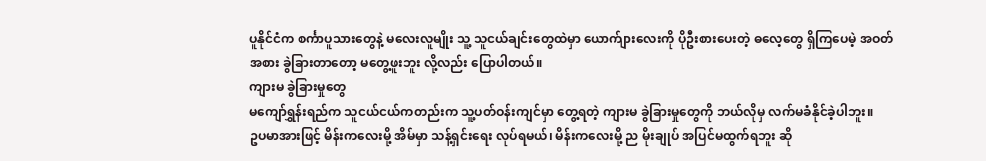ပူနိုင်ငံက စင်္ကာပူသားတွေနဲ့ မလေးလူမျိုး သူ့ သူငယ်ချင်းတွေထဲမှာ ယောက်ျားလေးကို ပိုဦးစားပေးတဲ့ ဓလေ့တွေ ရှိကြပေမဲ့ အဝတ်အစား ခွဲခြားတာတော့ မတွေ့ဖူးဘူး လို့လည်း ပြောပါတယ်။
ကျားမ ခွဲခြားမှုတွေ
မကျော်ရွှန်းရည်က သူငယ်ငယ်ကတည်းက သူ့ပတ်ဝန်းကျင်မှာ တွေ့ရတဲ့ ကျားမ ခွဲခြားမှုတွေကို ဘယ်လိုမှ လက်မခံနိုင်ခဲ့ပါဘူး။
ဥပမာအားဖြင့် မိန်းကလေးမို့ အိမ်မှာ သန့်ရှင်းရေး လုပ်ရမယ်၊ မိန်းကလေးမို့ ည မိုးချုပ် အပြင်မထွက်ရဘူး ဆို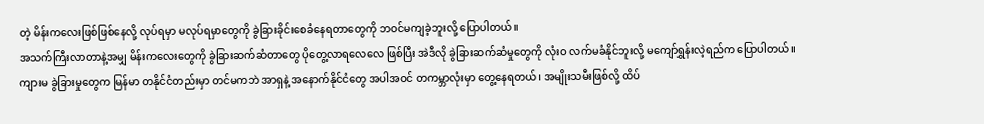တဲ့ မိန်းကလေးဖြစ်ဖြစ်နေလို့ လုပ်ရမှာ မလုပ်ရမှာတွေကို ခွဲခြားခိုင်းစေခံနေရတာတွေကို ဘဝင်မကျခဲ့ဘူးလို့ ပြောပါတယ်။
အသက်ကြီးလာတာနဲ့အမျှ မိန်းကလေးတွေကို ခွဲခြားဆက်ဆံတာတွေ ပိုတွေ့လာရလေလေ ဖြစ်ပြီး အဲဒီလို ခွဲခြားဆက်ဆံမှုတွေကို လုံးဝ လက်မခံနိုင်ဘူးလို့ မကျော်ရွှန်းလဲ့ရည်က ပြောပါတယ်။
ကျားမ ခွဲခြားမှုတွေက မြန်မာ တနိုင်ငံတည်းမှာ တင်မကဘဲ အာရှနဲ့ အနောက်နိုင်ငံတွေ အပါအဝင် တကမ္ဘာလုံးမှာ တွေ့နေရတယ်၊ အမျိုးသမီးဖြစ်လို့ ထိပ်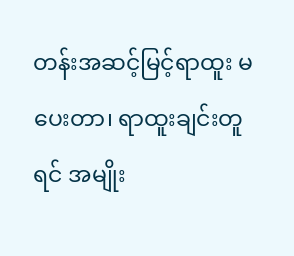တန်းအဆင့်မြင့်ရာထူး မပေးတာ၊ ရာထူးချင်းတူရင် အမျိုး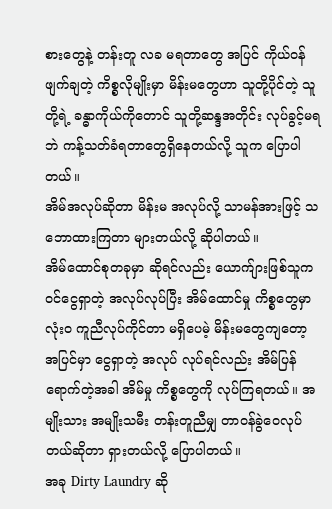စားတွေနဲ့ တန်းတူ လခ မရတာတွေ အပြင် ကိုယ်ဝန်ဖျက်ချတဲ့ ကိစ္စလိုမျိုးမှာ မိန်းမတွေဟာ သူတို့ပိုင်တဲ့ သူတို့ရဲ့ ခန္ဓာကိုယ်ကိုတောင် သူတို့ဆန္ဒအတိုင်း လုပ်ခွင့်မရဘဲ ကန့်သတ်ခံရတာတွေရှိနေတယ်လို့ သူက ပြောပါတယ်။
အိမ်အလုပ်ဆိုတာ မိန်းမ အလုပ်လို့ သာမန်အားဖြင့် သဘောထားကြတာ များတယ်လို့ ဆိုပါတယ်။
အိမ်ထောင်စုတခုမှာ ဆိုရင်လည်း ယောက်ျားဖြစ်သူက ဝင်ငွေရှာတဲ့ အလုပ်လုပ်ပြီး အိမ်ထောင်မှု ကိစ္စတွေမှာ လုံးဝ ကူညီလုပ်ကိုင်တာ မရှိပေမဲ့ မိန်းမတွေကျတော့ အပြင်မှာ ငွေရှာတဲ့ အလုပ် လုပ်ရင်လည်း အိမ်ပြန်ရောက်တဲ့အခါ အိမ်မှု ကိစ္စတွေကို လုပ်ကြရတယ်။ အမျိုးသား အမျိုးသမီး တန်းတူညီမျှ တာဝန်ခွဲဝေလုပ်တယ်ဆိုတာ ရှားတယ်လို့ ပြောပါတယ်။
အခု Dirty Laundry ဆို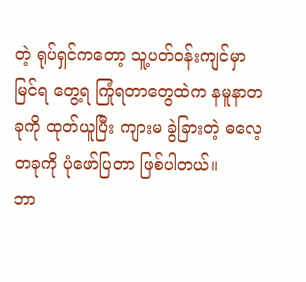တဲ့ ရုပ်ရှင်ကတော့ သူ့ပတ်ဝန်းကျင်မှာ မြင်ရ တွေ့ရ ကြုံရတာတွေထဲက နမူနာတခုကို ထုတ်ယူပြီး ကျားမ ခွဲခြားတဲ့ ဓလေ့ တခုကို ပုံဖော်ပြတာ ဖြစ်ပါတယ်။
ဘာ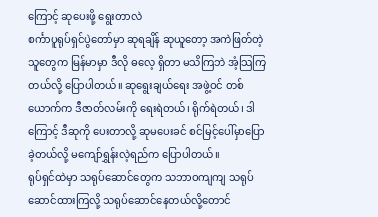ကြောင့် ဆုပေးဖို့ ရွေးတာလဲ
စင်္ကာပူရုပ်ရှင်ပွဲတော်မှာ ဆုရချိန် ဆုယူတော့ အကဲဖြတ်တဲ့သူတွေက မြန်မာမှာ ဒီလို ဓလေ့ ရှိတာ မသိကြဘဲ အံ့သြကြတယ်လို့ ပြောပါတယ်။ ဆုရွေးချယ်ရေး အဖွဲ့ဝင် တစ်ယောက်က ဒီဇာတ်လမ်းကို ရေးရဲတယ်၊ ရိုက်ရဲတယ်၊ ဒါကြောင့် ဒီဆုကို ပေးတာလို့ ဆုမပေးခင် စင်မြင့်ပေါ်မှာပြောခဲ့တယ်လို့ မကျော်ရွှန်းလဲ့ရည်က ပြောပါတယ်။
ရုပ်ရှင်ထဲမှာ သရုပ်ဆောင်တွေက သဘာဝကျကျ သရုပ်ဆောင်ထားကြလို့ သရုပ်ဆောင်နေတယ်လို့တောင်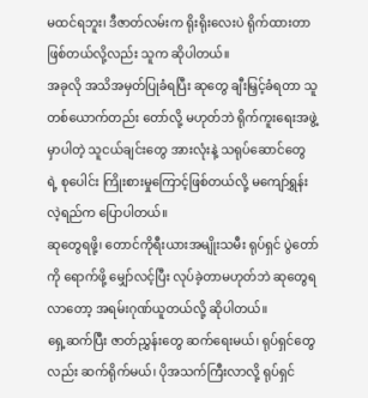မထင်ရဘူး၊ ဒီဇာတ်လမ်းက ရိုးရိုးလေးပဲ ရိုက်ထားတာဖြစ်တယ်လို့လည်း သူက ဆိုပါတယ်။
အခုလို အသိအမှတ်ပြုခံရပြီး ဆုတွေ ချီးမြှင့်ခံရတာ သူ တစ်ယောက်တည်း တော်လို့ မဟုတ်ဘဲ ရိုက်ကူးရေးအဖွဲ့မှာပါတဲ့ သူငယ်ချင်းတွေ အားလုံးနဲ့ သရုပ်ဆောင်တွေ ရဲ့ စုပေါင်း ကြိုးစားမှုကြောင့်ဖြစ်တယ်လို့ မကျော်ရွှန်းလဲ့ရည်က ပြောပါတယ်။
ဆုတွေရဖို့၊ တောင်ကိုရီးယားအမျိုးသမီး ရုပ်ရှင် ပွဲတော်ကို ရောက်ဖို့ မျှော်လင့်ပြီး လုပ်ခဲ့တာမဟုတ်ဘဲ ဆုတွေရလာတော့ အရမ်းဂုဏ်ယူတယ်လို့ ဆိုပါတယ်။
ရှေ့ဆက်ပြီး ဇာတ်ညွှန်းတွေ ဆက်ရေးမယ်၊ ရုပ်ရှင်တွေလည်း ဆက်ရိုက်မယ်၊ ပိုအသက်ကြီးလာလို့ ရုပ်ရှင်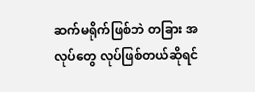ဆက်မရိုက်ဖြစ်ဘဲ တခြား အလုပ်တွေ လုပ်ဖြစ်တယ်ဆိုရင်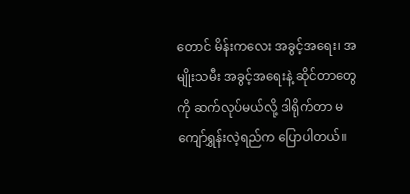တောင် မိန်းကလေး အခွင့်အရေး၊ အမျိုးသမီး အခွင့်အရေးနဲ့ ဆိုင်တာတွေကို ဆက်လုပ်မယ်လို့ ဒါရိုက်တာ မကျော်ရွှန်းလဲ့ရည်က ပြောပါတယ်။